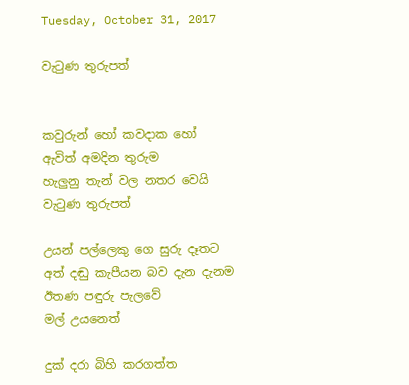Tuesday, October 31, 2017

වැටුණ තුරුපත්


කවුරුන් හෝ කවදාක හෝ
ඇවිත් අමදින තුරුම
හැලුනු තැන් වල නතර වෙයි
වැටුණ තුරුපත්

උයන් පල්ලෙකු ගෙ සුරු දෑතට
අත් දඬු කැපීයන බව දැන දැනම
ඊතණ පඳුරු පැලවේ
මල් උයනෙත්

දුක් දරා බිහි කරගත්ත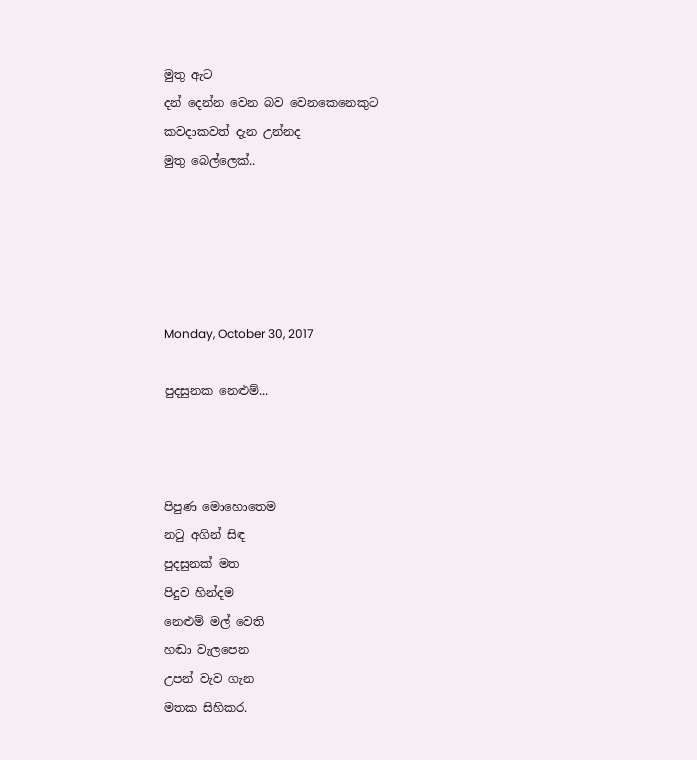මුතු ඇට
දන් දෙන්න වෙන බව වෙනකෙනෙකුට
කවදාකවත් දැන උන්නද
මුතු බෙල්ලෙක්..





Monday, October 30, 2017

පුදසුනක නෙළුම්...



පිපුණ මොහොතෙම
නටු අගින් සිඳ
පුදසුනක් මත
පිදුව හින්දම
නෙළුම් මල් වෙති
හඬා වැලපෙන
උපන් වැව ගැන
මතක සිහිකර.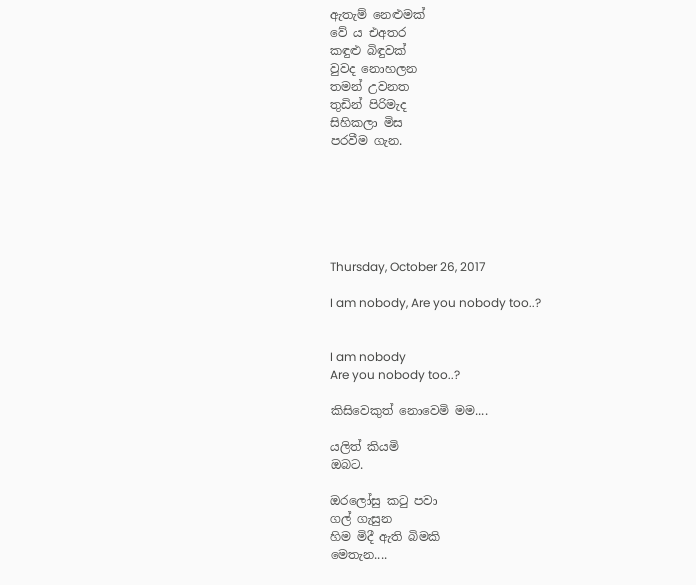ඇතැම් නෙළුමක්
වේ ය එඅතර
කඳුළු බිඳුවක්
වුවද නොහලන
තමන් උවනත
තුඩින් පිරිමැද
සිහිකලා මිස
පරවීම ගැන.






Thursday, October 26, 2017

I am nobody, Are you nobody too..?


I am nobody
Are you nobody too..?

කිසිවෙකුත් නොවෙමි මම....

යලිත් කියමි
ඔබට.

ඔරලෝසු කටු පවා
ගල් ගැසුන
හිම මිදී ඇති බිමකි
මෙතැන....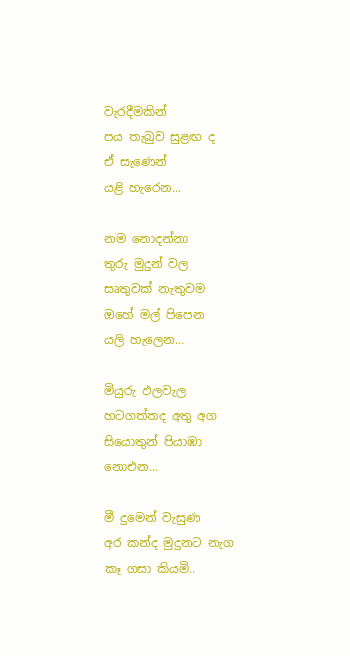වැරදීමකින්
පය තැබුව සුළඟ ද
ඒ සැණෙන්
යළි හැරෙන...

නම නොදන්නා
තුරු මුදුන් වල
සෘතුවක් නැතුවම
ඔහේ මල් පිපෙන
යලි හැලෙන...

මියුරු ඵලවැල
හටගත්තද අතු අග
සියොතුන් පියාඹා
නොඑන...

මී දුමෙන් වැසුණ
අර කන්ද මුදුනට නැග
කෑ ගසා කියමි..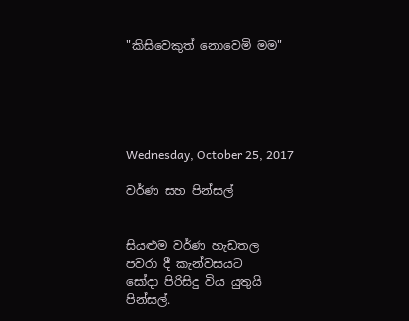"කිසිවෙකුත් නොවෙමි මම"





Wednesday, October 25, 2017

වර්ණ සහ පින්සල්


සියළුම වර්ණ හැඩතල
පවරා දී කැන්වසයට
සෝදා පිරිසිදු විය යුතුයි
පින්සල්.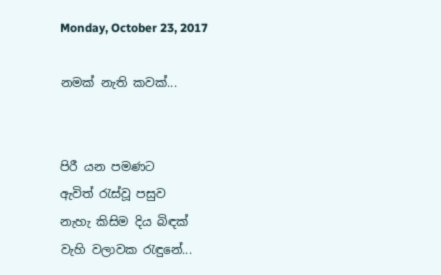Monday, October 23, 2017

නමක් නැති කවක්...


පිරී යන පමණට
ඇවිත් රැස්වූ පසුව
නැහැ කිසිම දිය බිඳක්
වැහි වලාවක රැඳුනේ...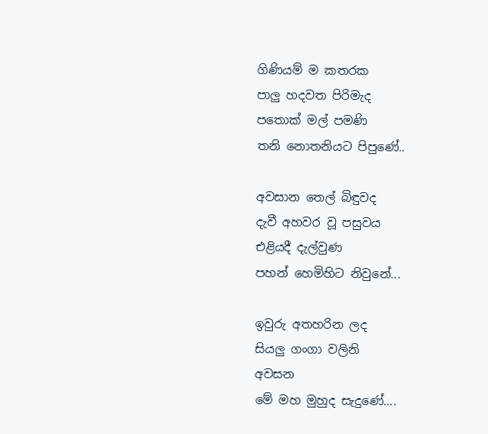ගිණියම් ම කතරක
පාලු හදවත පිරිමැද
පතොක් මල් පමණි
තනි නොතනියට පිපුණේ..

අවසාන තෙල් බිඳුවද
දැවී අහවර වූ පසුවය
එළියදී දැල්වුණ
පහන් හෙමිහිට නිවුනේ...

ඉවුරු අතහරින ලද
සියලු ගංගා වලිනි
අවසන
මේ මහ මුහුද සැදුණේ....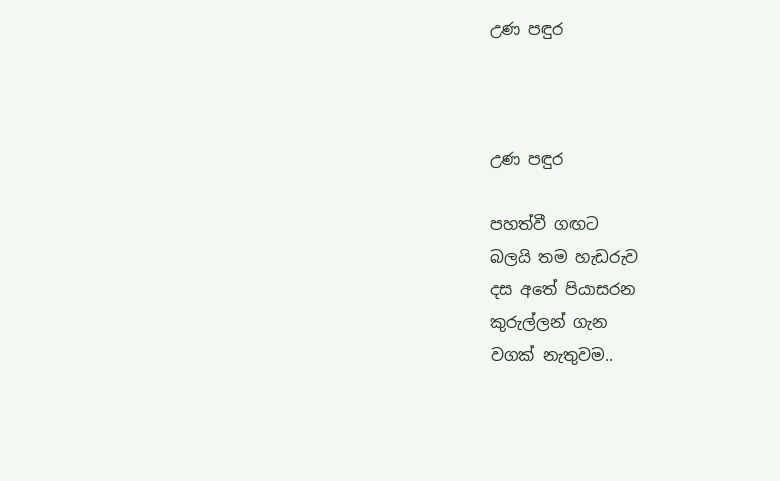උණ පඳුර



උණ පඳුර

පහත්වී ගඟට
බලයි තම හැඩරුව
දස අතේ පියාසරන
කුරුල්ලන් ගැන
වගක් නැතුවම..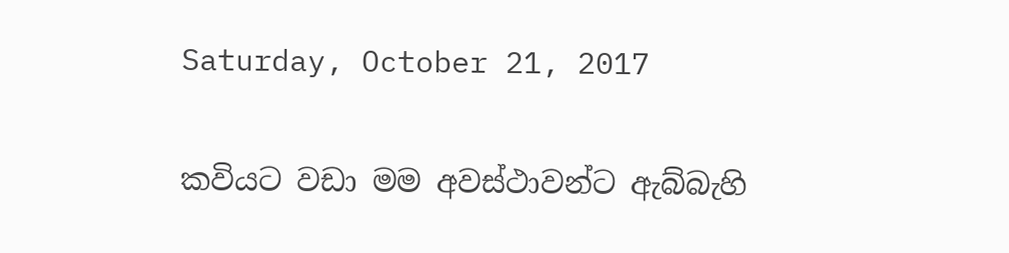Saturday, October 21, 2017

කවියට වඩා මම අවස්ථාවන්ට ඇබ්බැහි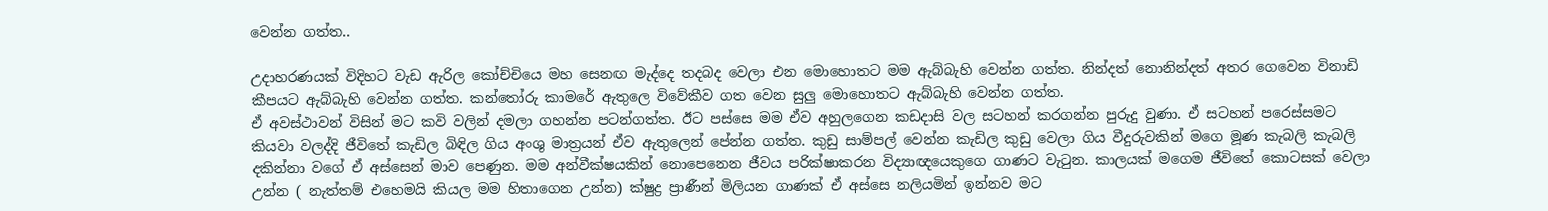වෙන්න ගත්ත..

උදාහරණයක් විදිහට වැඩ ඇරිල කෝච්චියෙ මහ සෙනඟ මැද්දෙ තදබද වෙලා එන මොහොතට මම ඇබ්බැහි වෙන්න ගත්ත. නින්දත් නොනින්දත් අතර ගෙවෙන විනාඩි කීපයට ඇබ්බැහි වෙන්න ගත්ත. කන්තෝරු කාමරේ ඇතුලෙ විවේකීව ගත වෙන සුලු මොහොතට ඇබ්බැහි වෙන්න ගත්ත.
ඒ අවස්ථාවන් විසින් මට කවි වලින් දමලා ගහන්න පටන්ගත්ත. ඊට පස්සෙ මම ඒව අහුලගෙන කඩදාසි වල සටහන් කරගන්න පුරුදු වුණා. ඒ සටහන් පරෙස්සමට කියවා වලද්දි ජීවිතේ කැඩිල බිඳිල ගිය අංශු මාත්‍රයන් ඒව ඇතුලෙන් පේන්න ගත්ත. කුඩු සාම්පල් වෙන්න කැඩිල කුඩු වෙලා ගිය වීදුරුවකින් මගෙ මූණ කැබලි කැබලි දකින්නා වගේ ඒ අස්සෙන් මාව පෙණුන. මම අන්වීක්ෂයකින් නොපෙනෙන ජීවය පරික්ෂාකරන විද්‍යාඥයෙකුගෙ ගාණට වැටුන. කාලයක් මගෙම ජීවිතේ කොටසක් වෙලා උන්න ( නැත්තම් එහෙමයි කියල මම හිතාගෙන උන්න) ක්ෂුද්‍ර ප්‍රාණීන් මිලියන ගාණක් ඒ අස්සෙ නලියමින් ඉන්නව මට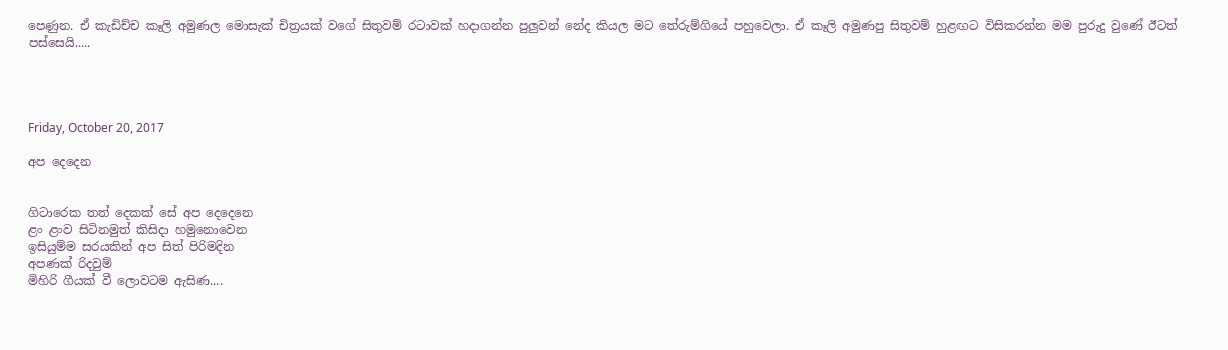පෙණුන. ඒ කැඩිච්ච කෑලි අමුණල මොසැක් චිත්‍රයක් වගේ සිතුවම් රටාවක් හදාගන්න පුලුවන් නේද කියල මට තේරුම්ගියේ පහුවෙලා. ඒ කෑලි අමුණපු සිතුවම් හුළඟට විසිකරන්න මම පුරුදු වුණේ ඊටත් පස්සෙයි.....




Friday, October 20, 2017

අප දෙදෙන


ගිටාරෙක තත් දෙකක් සේ අප දෙදෙනෙ
ළං ළංව සිටිනමුත් කිසිදා හමුනොවෙන
ඉසියුම්ම සරයකින් අප සිත් පිරිමදින
අපණක් රිදවුම්
මිහිරි ගීයක් වී ලොවටම ඇසිණ....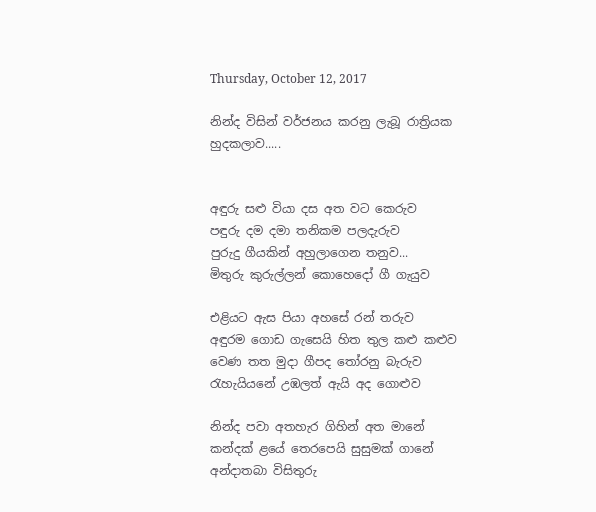Thursday, October 12, 2017

නින්ද විසින් වර්ජනය කරනු ලැබූ රාත්‍රියක හුදකලාව.....


අඳුරු සළු වියා දස අත වට කෙරුව
පඳුරු දම දමා තනිකම පලදැරුව
පුරුදු ගීයකින් අහුලාගෙන තනුව...
මිතුරු කුරුල්ලන් කොහෙදෝ ගී ගැයුව

එළියට ඇස පියා අහසේ රන් තරුව
අඳුරම ගොඩ ගැසෙයි හිත තුල කළු කළුව
වෙණ තත මුදා ගීපද තෝරනු බැරුව
රැහැයියනේ උඹලත් ඇයි අද ගොළුව

නින්ද පවා අතහැර ගිහින් අත මානේ
කන්දක් ළයේ තෙරපෙයි සුසුමක් ගානේ
අන්දාතබා විසිතුරු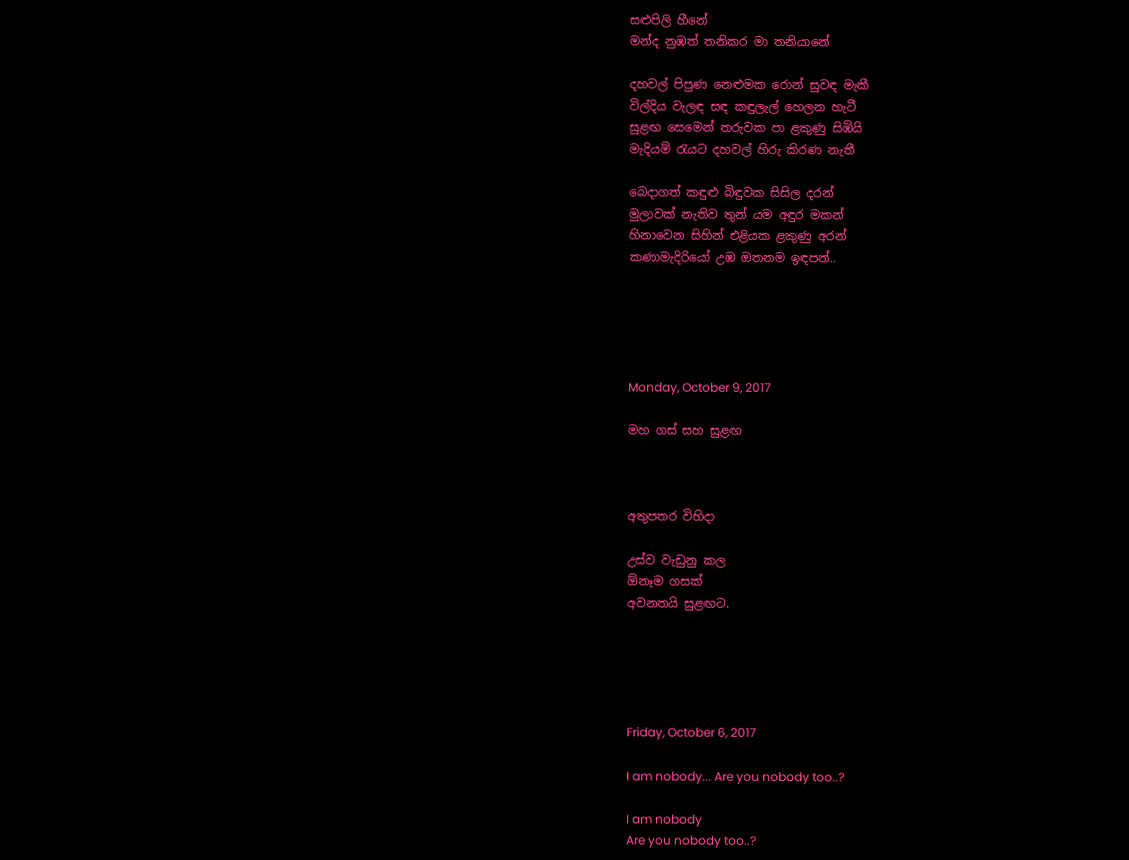සළුපිලි හීනේ
මන්ද නුඹත් තනිකර මා තනියානේ

දහවල් පිපුණ නෙළුමක රොන් සුවඳ මැකී
විල්දිය වැලඳ සඳ කඳුලැල් හෙලන හැටී
සුළඟ සෙමෙන් තරුවක පා ළකුණු සිඹියි
මැදියම් රැයට දහවල් හිරු කිරණ නැතී

බෙදාගත් කඳුළු බිඳුවක සිසිල දරන්
මුලාවක් නැතිව තුන් යම අඳුර මකන්
හිනාවෙන සිහින් එළියක ළකුණු අරන්
කණාමැදිරියෝ උඹ ඔතනම ඉඳපන්..





Monday, October 9, 2017

මහ ගස් සහ සුළඟ



අතුපතර විහිදා

උස්ව වැඩුනු කල
ඕනෑම ගසක්
අවනතයි සුළඟට.





Friday, October 6, 2017

I am nobody... Are you nobody too..?

I am nobody
Are you nobody too..?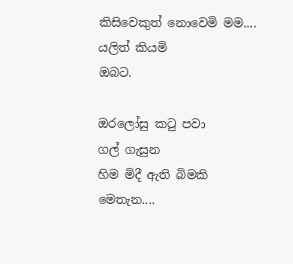කිසිවෙකුත් නොවෙමි මම....
යලිත් කියමි
ඔබට.

ඔරලෝසු කටු පවා
ගල් ගැසුන
හිම මිදී ඇති බිමකි
මෙතැන....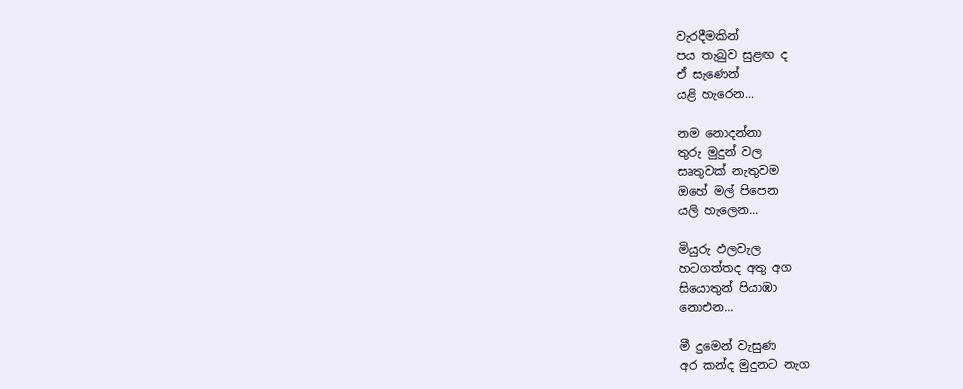වැරදීමකින්
පය තැබුව සුළඟ ද
ඒ සැණෙන්
යළි හැරෙන...

නම නොදන්නා
තුරු මුදුන් වල
සෘතුවක් නැතුවම
ඔහේ මල් පිපෙන
යලි හැලෙන...

මියුරු ඵලවැල
හටගත්තද අතු අග
සියොතුන් පියාඹා
නොඑන...

මී දුමෙන් වැසුණ
අර කන්ද මුදුනට නැග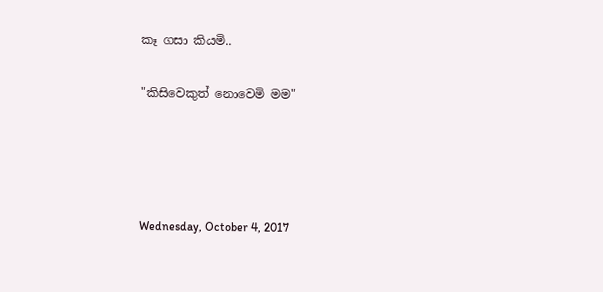කෑ ගසා කියමි..

"කිසිවෙකුත් නොවෙමි මම"




Wednesday, October 4, 2017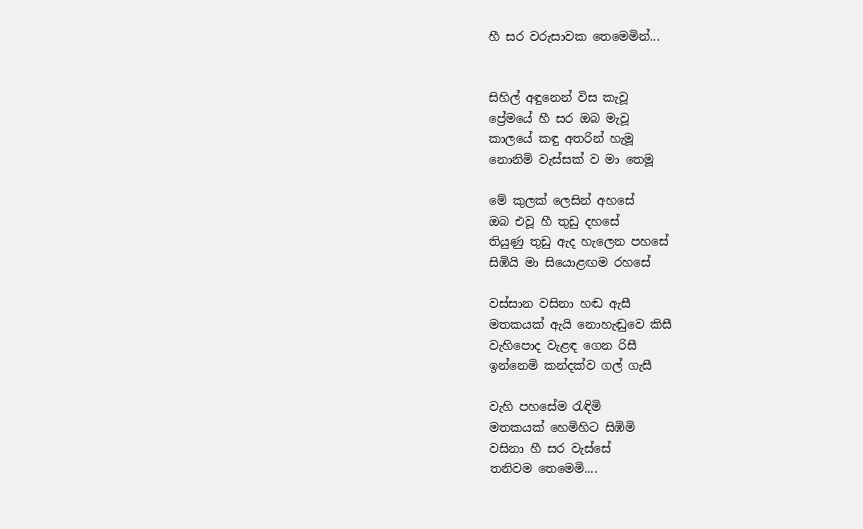හී සර වරුසාවක තෙමෙමින්...


සිහිල් අඳුනෙන් විස කැවූ
ප්‍රේමයේ හී සර ඔබ මැවූ
කාලයේ කඳු අතරින් හැමූ
නොනිමි වැස්සක් ව මා තෙමූ

මේ කුලක් ලෙසින් අහසේ
ඔබ එවූ හී තුඩු දහසේ
තියුණු තුඩු ඇද හැලෙන පහසේ
සිඹියි මා සියොළඟම රහසේ

වස්සාන වසිනා හඬ ඇසී
මතකයක් ඇයි නොහැඬුවෙ කිසී
වැහිපොද වැළඳ ගෙන රිසී
ඉන්නෙමි කන්දක්ව ගල් ගැසී

වැහි පහසේම රැඳිමි
මතකයක් හෙමිහිට සිඹිමි
වසිනා හී සර වැස්සේ
තනිවම තෙමෙමි....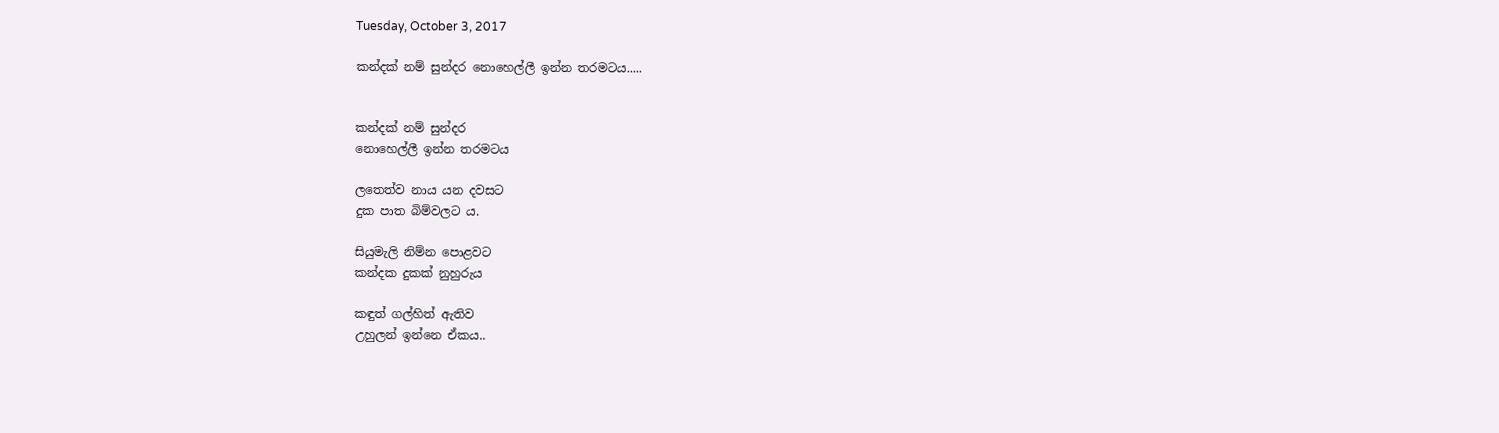Tuesday, October 3, 2017

කන්දක් නම් සුන්දර නොහෙල්ලී ඉන්න තරමටය.....


කන්දක් නම් සුන්දර
නොහෙල්ලී ඉන්න තරමටය

ලතෙත්ව නාය යන දවසට
දුක පාත බිම්වලට ය.

සියුමැලි නිම්න පොළවට
කන්දක දුකක් නුහුරුය

කඳුත් ගල්හිත් ඇතිව
උහුලන් ඉන්නෙ ඒකය..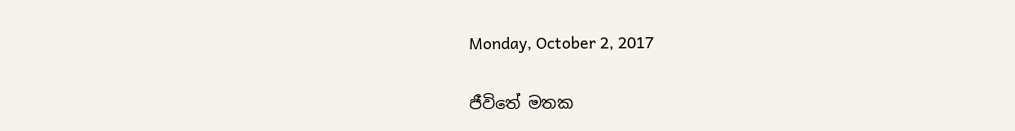Monday, October 2, 2017

ජීවිතේ මතක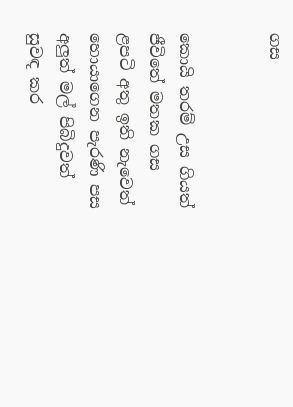ගස


කොයි තරම් උස ගියත්
ජීවිතේ මතක ගස
ළපටි අතු ඉති නැවෙත්
හොයාගෙන පැරණි පස
අලුත් මල් පිබිදුවත්
සුවඳ කර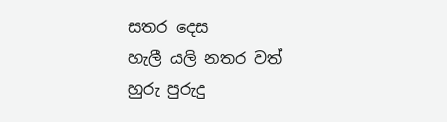සතර දෙස
හැලී යලි නතර වත්
හුරු පුරුදු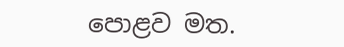පොළව මත.